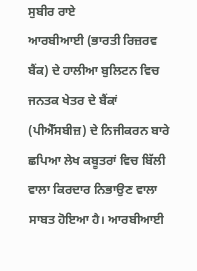ਸੁਬੀਰ ਰਾਏ
ਆਰਬੀਆਈ (ਭਾਰਤੀ ਰਿਜ਼ਰਵ ਬੈਂਕ) ਦੇ ਹਾਲੀਆ ਬੁਲਿਟਨ ਵਿਚ ਜਨਤਕ ਖੇਤਰ ਦੇ ਬੈਂਕਾਂ (ਪੀਐੱਸਬੀਜ਼) ਦੇ ਨਿਜੀਕਰਨ ਬਾਰੇ ਛਪਿਆ ਲੇਖ ਕਬੂਤਰਾਂ ਵਿਚ ਬਿੱਲੀ ਵਾਲਾ ਕਿਰਦਾਰ ਨਿਭਾਉਣ ਵਾਲਾ ਸਾਬਤ ਹੋਇਆ ਹੈ। ਆਰਬੀਆਈ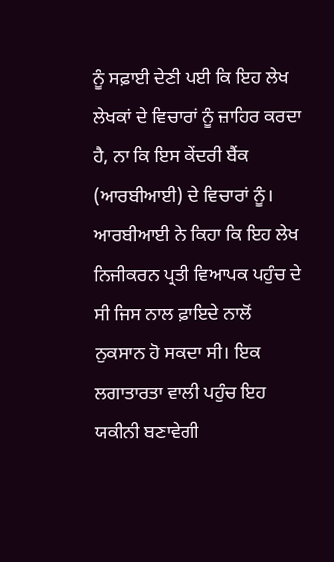ਨੂੰ ਸਫ਼ਾਈ ਦੇਣੀ ਪਈ ਕਿ ਇਹ ਲੇਖ ਲੇਖਕਾਂ ਦੇ ਵਿਚਾਰਾਂ ਨੂੰ ਜ਼ਾਹਿਰ ਕਰਦਾ ਹੈ, ਨਾ ਕਿ ਇਸ ਕੇਂਦਰੀ ਬੈਂਕ (ਆਰਬੀਆਈ) ਦੇ ਵਿਚਾਰਾਂ ਨੂੰ। ਆਰਬੀਆਈ ਨੇ ਕਿਹਾ ਕਿ ਇਹ ਲੇਖ ਨਿਜੀਕਰਨ ਪ੍ਰਤੀ ਵਿਆਪਕ ਪਹੁੰਚ ਦੇ ਸੀ ਜਿਸ ਨਾਲ ਫ਼ਾਇਦੇ ਨਾਲੋਂ ਨੁਕਸਾਨ ਹੋ ਸਕਦਾ ਸੀ। ਇਕ ਲਗਾਤਾਰਤਾ ਵਾਲੀ ਪਹੁੰਚ ਇਹ ਯਕੀਨੀ ਬਣਾਵੇਗੀ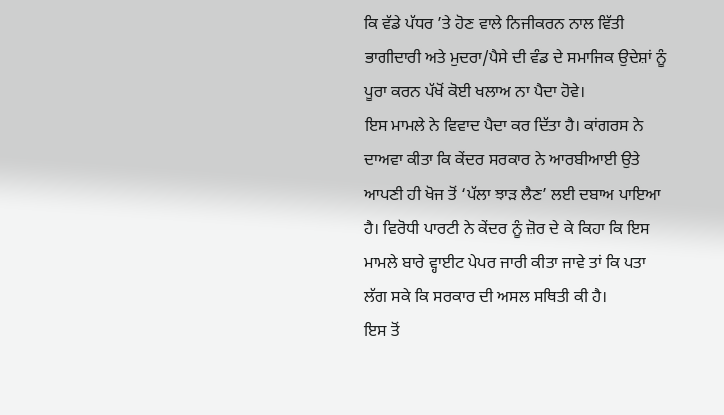ਕਿ ਵੱਡੇ ਪੱਧਰ ’ਤੇ ਹੋਣ ਵਾਲੇ ਨਿਜੀਕਰਨ ਨਾਲ ਵਿੱਤੀ ਭਾਗੀਦਾਰੀ ਅਤੇ ਮੁਦਰਾ/ਪੈਸੇ ਦੀ ਵੰਡ ਦੇ ਸਮਾਜਿਕ ਉਦੇਸ਼ਾਂ ਨੂੰ ਪੂਰਾ ਕਰਨ ਪੱਖੋਂ ਕੋਈ ਖਲਾਅ ਨਾ ਪੈਦਾ ਹੋਵੇ।
ਇਸ ਮਾਮਲੇ ਨੇ ਵਿਵਾਦ ਪੈਦਾ ਕਰ ਦਿੱਤਾ ਹੈ। ਕਾਂਗਰਸ ਨੇ ਦਾਅਵਾ ਕੀਤਾ ਕਿ ਕੇਂਦਰ ਸਰਕਾਰ ਨੇ ਆਰਬੀਆਈ ਉਤੇ ਆਪਣੀ ਹੀ ਖੋਜ ਤੋਂ ‘ਪੱਲਾ ਝਾੜ ਲੈਣ’ ਲਈ ਦਬਾਅ ਪਾਇਆ ਹੈ। ਵਿਰੋਧੀ ਪਾਰਟੀ ਨੇ ਕੇਂਦਰ ਨੂੰ ਜ਼ੋਰ ਦੇ ਕੇ ਕਿਹਾ ਕਿ ਇਸ ਮਾਮਲੇ ਬਾਰੇ ਵ੍ਹਾਈਟ ਪੇਪਰ ਜਾਰੀ ਕੀਤਾ ਜਾਵੇ ਤਾਂ ਕਿ ਪਤਾ ਲੱਗ ਸਕੇ ਕਿ ਸਰਕਾਰ ਦੀ ਅਸਲ ਸਥਿਤੀ ਕੀ ਹੈ।
ਇਸ ਤੋਂ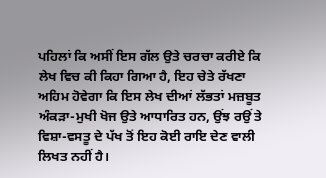ਪਹਿਲਾਂ ਕਿ ਅਸੀਂ ਇਸ ਗੱਲ ਉਤੇ ਚਰਚਾ ਕਰੀਏ ਕਿ ਲੇਖ ਵਿਚ ਕੀ ਕਿਹਾ ਗਿਆ ਹੈ, ਇਹ ਚੇਤੇ ਰੱਖਣਾ ਅਹਿਮ ਹੋਵੇਗਾ ਕਿ ਇਸ ਲੇਖ ਦੀਆਂ ਲੱਭਤਾਂ ਮਜ਼ਬੂਤ ਅੰਕੜਾ-ਮੁਖੀ ਖੋਜ ਉਤੇ ਆਧਾਰਿਤ ਹਨ, ਉਂਝ ਰਉਂ ਤੇ ਵਿਸ਼ਾ-ਵਸਤੂ ਦੇ ਪੱਖ ਤੋਂ ਇਹ ਕੋਈ ਰਾਇ ਦੇਣ ਵਾਲੀ ਲਿਖਤ ਨਹੀਂ ਹੈ।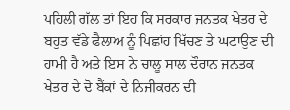ਪਹਿਲੀ ਗੱਲ ਤਾਂ ਇਹ ਕਿ ਸਰਕਾਰ ਜਨਤਕ ਖੇਤਰ ਦੇ ਬਹੁਤ ਵੱਡੇ ਫੈਲਾਅ ਨੂੰ ਪਿਛਾਂਹ ਖਿੱਚਣ ਤੇ ਘਟਾਉਣ ਦੀ ਹਾਮੀ ਹੈ ਅਤੇ ਇਸ ਨੇ ਚਾਲੂ ਸਾਲ ਦੌਰਾਨ ਜਨਤਕ ਖੇਤਰ ਦੇ ਦੋ ਬੈਂਕਾਂ ਦੇ ਨਿਜੀਕਰਨ ਦੀ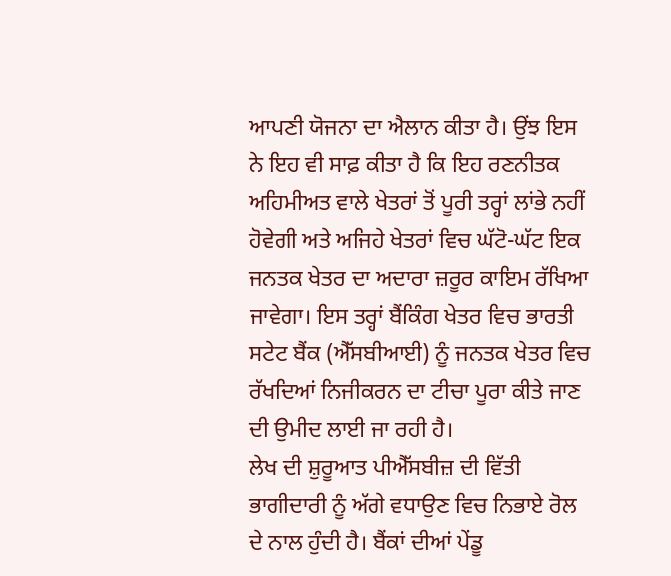ਆਪਣੀ ਯੋਜਨਾ ਦਾ ਐਲਾਨ ਕੀਤਾ ਹੈ। ਉਂਝ ਇਸ ਨੇ ਇਹ ਵੀ ਸਾਫ਼ ਕੀਤਾ ਹੈ ਕਿ ਇਹ ਰਣਨੀਤਕ ਅਹਿਮੀਅਤ ਵਾਲੇ ਖੇਤਰਾਂ ਤੋਂ ਪੂਰੀ ਤਰ੍ਹਾਂ ਲਾਂਭੇ ਨਹੀਂ ਹੋਵੇਗੀ ਅਤੇ ਅਜਿਹੇ ਖੇਤਰਾਂ ਵਿਚ ਘੱਟੋ-ਘੱਟ ਇਕ ਜਨਤਕ ਖੇਤਰ ਦਾ ਅਦਾਰਾ ਜ਼ਰੂਰ ਕਾਇਮ ਰੱਖਿਆ ਜਾਵੇਗਾ। ਇਸ ਤਰ੍ਹਾਂ ਬੈਂਕਿੰਗ ਖੇਤਰ ਵਿਚ ਭਾਰਤੀ ਸਟੇਟ ਬੈਂਕ (ਐੱਸਬੀਆਈ) ਨੂੰ ਜਨਤਕ ਖੇਤਰ ਵਿਚ ਰੱਖਦਿਆਂ ਨਿਜੀਕਰਨ ਦਾ ਟੀਚਾ ਪੂਰਾ ਕੀਤੇ ਜਾਣ ਦੀ ਉਮੀਦ ਲਾਈ ਜਾ ਰਹੀ ਹੈ।
ਲੇਖ ਦੀ ਸ਼ੁਰੂਆਤ ਪੀਐੱਸਬੀਜ਼ ਦੀ ਵਿੱਤੀ ਭਾਗੀਦਾਰੀ ਨੂੰ ਅੱਗੇ ਵਧਾਉਣ ਵਿਚ ਨਿਭਾਏ ਰੋਲ ਦੇ ਨਾਲ ਹੁੰਦੀ ਹੈ। ਬੈਂਕਾਂ ਦੀਆਂ ਪੇਂਡੂ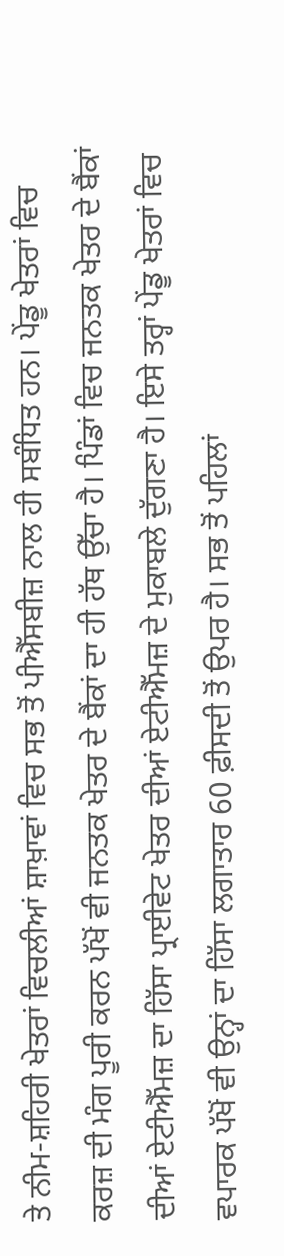ਤੇ ਨੀਮ-ਸ਼ਹਿਰੀ ਖੇਤਰਾਂ ਵਿਚਲੀਆਂ ਸ਼ਾਖ਼ਾਵਾਂ ਵਿਚ ਸਭ ਤੋਂ ਪੀਐੱਸਬੀਜ਼ ਨਾਲ ਹੀ ਸਬੰਧਿਤ ਹਨ। ਪੇਂਡੂ ਖੇਤਰਾਂ ਵਿਚ ਕਰਜ਼ ਦੀ ਮੰਗ ਪੂਰੀ ਕਰਨ ਪੱਖੋਂ ਵੀ ਜਨਤਕ ਖੇਤਰ ਦੇ ਬੈਂਕਾਂ ਦਾ ਹੀ ਹੱਥ ਉੱਚਾ ਹੈ। ਪਿੰਡਾਂ ਵਿਚ ਜਨਤਕ ਖੇਤਰ ਦੇ ਬੈਂਕਾਂ ਦੀਆਂ ਏਟੀਐੱਮਜ਼ ਦਾ ਹਿੱਸਾ ਪ੍ਰਾਈਵੇਟ ਖੇਤਰ ਦੀਆਂ ਏਟੀਐੱਮਜ਼ ਦੇ ਮੁਕਾਬਲੇ ਦੁੱਗਣਾ ਹੈ। ਇਸੇ ਤਰ੍ਹਾਂ ਪੇਂਡੂ ਖੇਤਰਾਂ ਵਿਚ ਵਪਾਰਕ ਪੱਖੋਂ ਵੀ ਉਨ੍ਹਾਂ ਦਾ ਹਿੱਸਾ ਲਗਾਤਾਰ 60 ਫ਼ੀਸਦੀ ਤੋਂ ਉਪਰ ਹੈ। ਸਭ ਤੋਂ ਪਹਿਲਾਂ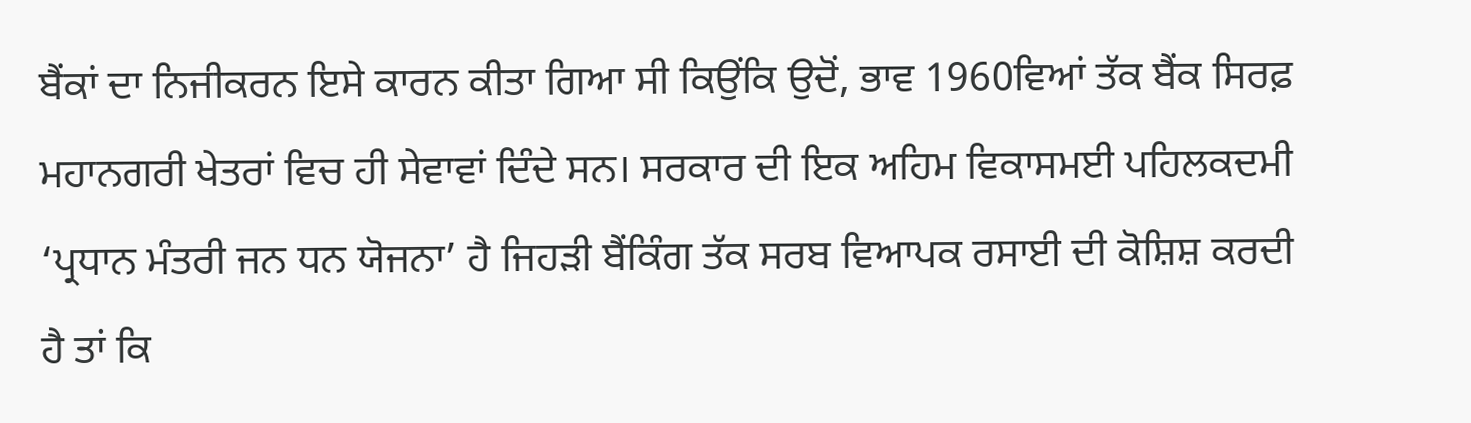ਬੈਂਕਾਂ ਦਾ ਨਿਜੀਕਰਨ ਇਸੇ ਕਾਰਨ ਕੀਤਾ ਗਿਆ ਸੀ ਕਿਉਂਕਿ ਉਦੋਂ, ਭਾਵ 1960ਵਿਆਂ ਤੱਕ ਬੈਂਕ ਸਿਰਫ਼ ਮਹਾਨਗਰੀ ਖੇਤਰਾਂ ਵਿਚ ਹੀ ਸੇਵਾਵਾਂ ਦਿੰਦੇ ਸਨ। ਸਰਕਾਰ ਦੀ ਇਕ ਅਹਿਮ ਵਿਕਾਸਮਈ ਪਹਿਲਕਦਮੀ ‘ਪ੍ਰਧਾਨ ਮੰਤਰੀ ਜਨ ਧਨ ਯੋਜਨਾ’ ਹੈ ਜਿਹੜੀ ਬੈਂਕਿੰਗ ਤੱਕ ਸਰਬ ਵਿਆਪਕ ਰਸਾਈ ਦੀ ਕੋਸ਼ਿਸ਼ ਕਰਦੀ ਹੈ ਤਾਂ ਕਿ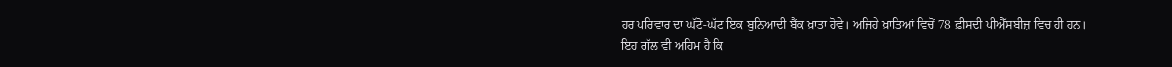ਹਰ ਪਰਿਵਾਰ ਦਾ ਘੱਟੋ-ਘੱਟ ਇਕ ਬੁਨਿਆਦੀ ਬੈਂਕ ਖ਼ਾਤਾ ਹੋਵੇ। ਅਜਿਹੇ ਖ਼ਾਤਿਆਂ ਵਿਚੋਂ 78 ਫ਼ੀਸਦੀ ਪੀਐੱਸਬੀਜ਼ ਵਿਚ ਹੀ ਹਨ।
ਇਹ ਗੱਲ ਵੀ ਅਹਿਮ ਹੈ ਕਿ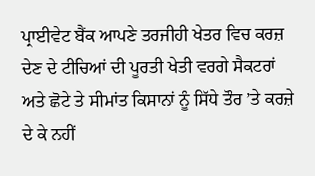ਪ੍ਰਾਈਵੇਟ ਬੈਂਕ ਆਪਣੇ ਤਰਜੀਹੀ ਖੇਤਰ ਵਿਚ ਕਰਜ਼ ਦੇਣ ਦੇ ਟੀਚਿਆਂ ਦੀ ਪੂਰਤੀ ਖੇਤੀ ਵਰਗੇ ਸੈਕਟਰਾਂ ਅਤੇ ਛੋਟੇ ਤੇ ਸੀਮਾਂਤ ਕਿਸਾਨਾਂ ਨੂੰ ਸਿੱਧੇ ਤੌਰ ’ਤੇ ਕਰਜ਼ੇ ਦੇ ਕੇ ਨਹੀਂ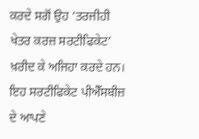ਕਰਦੇ ਸਗੋਂ ਉਹ ‘ਤਰਜੀਹੀ ਖੇਤਰ ਕਰਜ਼ ਸਰਟੀਫਿਕੇਟ’ ਖ਼ਰੀਦ ਕੇ ਅਜਿਹਾ ਕਰਦੇ ਹਨ। ਇਹ ਸਰਟੀਫਿਕੇਟ ਪੀਐੱਸਬੀਜ਼ ਦੇ ਆਪਣੇ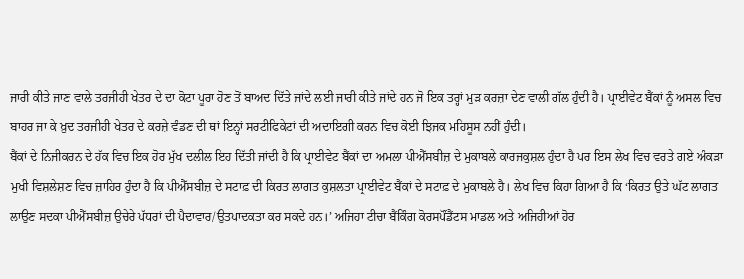ਜਾਰੀ ਕੀਤੇ ਜਾਣ ਵਾਲੇ ਤਰਜੀਹੀ ਖੇਤਰ ਦੇ ਦਾ ਕੋਟਾ ਪੂਰਾ ਹੋਣ ਤੋਂ ਬਾਅਦ ਦਿੱਤੇ ਜਾਂਦੇ ਲਈ ਜਾਰੀ ਕੀਤੇ ਜਾਂਦੇ ਹਨ ਜੋ ਇਕ ਤਰ੍ਹਾਂ ਮੁੜ ਕਰਜ਼ਾ ਦੇਣ ਵਾਲੀ ਗੱਲ ਹੁੰਦੀ ਹੈ। ਪ੍ਰਾਈਵੇਟ ਬੈਂਕਾਂ ਨੂੰ ਅਸਲ ਵਿਚ ਬਾਹਰ ਜਾ ਕੇ ਖ਼ੁਦ ਤਰਜੀਹੀ ਖੇਤਰ ਦੇ ਕਰਜ਼ੇ ਵੰਡਣ ਦੀ ਥਾਂ ਇਨ੍ਹਾਂ ਸਰਟੀਫਿਕੇਟਾਂ ਦੀ ਅਦਾਇਗੀ ਕਰਨ ਵਿਚ ਕੋਈ ਝਿਜਕ ਮਹਿਸੂਸ ਨਹੀਂ ਹੁੰਦੀ।
ਬੈਂਕਾਂ ਦੇ ਨਿਜੀਕਰਨ ਦੇ ਹੱਕ ਵਿਚ ਇਕ ਹੋਰ ਮੁੱਖ ਦਲੀਲ ਇਹ ਦਿੱਤੀ ਜਾਂਦੀ ਹੈ ਕਿ ਪ੍ਰਾਈਵੇਟ ਬੈਂਕਾਂ ਦਾ ਅਮਲਾ ਪੀਐੱਸਬੀਜ਼ ਦੇ ਮੁਕਾਬਲੇ ਕਾਰਜਕੁਸ਼ਲ ਹੁੰਦਾ ਹੈ ਪਰ ਇਸ ਲੇਖ ਵਿਚ ਵਰਤੇ ਗਏ ਅੰਕੜਾ ਮੁਖੀ ਵਿਸ਼ਲੇਸ਼ਣ ਵਿਚ ਜ਼ਾਹਿਰ ਹੁੰਦਾ ਹੈ ਕਿ ਪੀਐੱਸਬੀਜ਼ ਦੇ ਸਟਾਫ਼ ਦੀ ਕਿਰਤ ਲਾਗਤ ਕੁਸ਼ਲਤਾ ਪ੍ਰਾਈਵੇਟ ਬੈਂਕਾਂ ਦੇ ਸਟਾਫ਼ ਦੇ ਮੁਕਾਬਲੇ ਹੈ। ਲੇਖ ਵਿਚ ਕਿਹਾ ਗਿਆ ਹੈ ਕਿ ‘ਕਿਰਤ ਉਤੇ ਘੱਟ ਲਾਗਤ ਲਾਉਣ ਸਦਕਾ ਪੀਐੱਸਬੀਜ਼ ਉਚੇਰੇ ਪੱਧਰਾਂ ਦੀ ਪੈਦਾਵਾਰ/ਉਤਪਾਦਕਤਾ ਕਰ ਸਕਦੇ ਹਨ।’ ਅਜਿਹਾ ਟੀਚਾ ਬੈਂਕਿੰਗ ਕੋਰਸਪੌਂਡੈਂਟਸ ਮਾਡਲ ਅਤੇ ਅਜਿਹੀਆਂ ਹੋਰ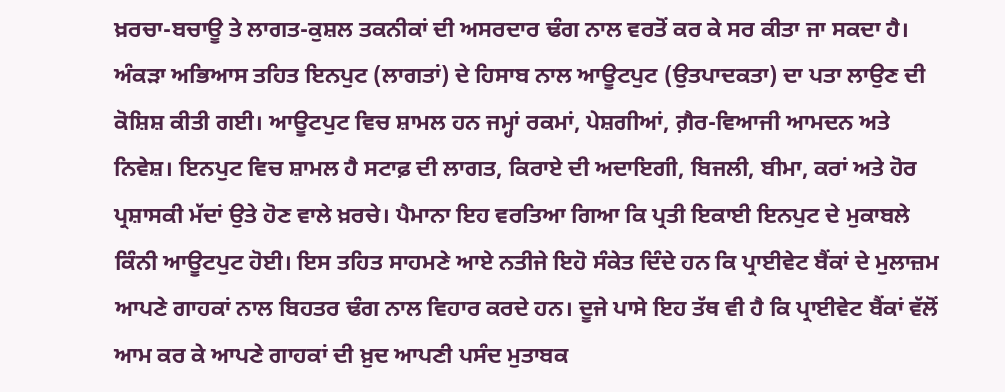ਖ਼ਰਚਾ-ਬਚਾਊ ਤੇ ਲਾਗਤ-ਕੁਸ਼ਲ ਤਕਨੀਕਾਂ ਦੀ ਅਸਰਦਾਰ ਢੰਗ ਨਾਲ ਵਰਤੋਂ ਕਰ ਕੇ ਸਰ ਕੀਤਾ ਜਾ ਸਕਦਾ ਹੈ।
ਅੰਕੜਾ ਅਭਿਆਸ ਤਹਿਤ ਇਨਪੁਟ (ਲਾਗਤਾਂ) ਦੇ ਹਿਸਾਬ ਨਾਲ ਆਊਟਪੁਟ (ਉਤਪਾਦਕਤਾ) ਦਾ ਪਤਾ ਲਾਉਣ ਦੀ ਕੋਸ਼ਿਸ਼ ਕੀਤੀ ਗਈ। ਆਊਟਪੁਟ ਵਿਚ ਸ਼ਾਮਲ ਹਨ ਜਮ੍ਹਾਂ ਰਕਮਾਂ, ਪੇਸ਼ਗੀਆਂ, ਗ਼ੈਰ-ਵਿਆਜੀ ਆਮਦਨ ਅਤੇ ਨਿਵੇਸ਼। ਇਨਪੁਟ ਵਿਚ ਸ਼ਾਮਲ ਹੈ ਸਟਾਫ਼ ਦੀ ਲਾਗਤ, ਕਿਰਾਏ ਦੀ ਅਦਾਇਗੀ, ਬਿਜਲੀ, ਬੀਮਾ, ਕਰਾਂ ਅਤੇ ਹੋਰ ਪ੍ਰਸ਼ਾਸਕੀ ਮੱਦਾਂ ਉਤੇ ਹੋਣ ਵਾਲੇ ਖ਼ਰਚੇ। ਪੈਮਾਨਾ ਇਹ ਵਰਤਿਆ ਗਿਆ ਕਿ ਪ੍ਰਤੀ ਇਕਾਈ ਇਨਪੁਟ ਦੇ ਮੁਕਾਬਲੇ ਕਿੰਨੀ ਆਊਟਪੁਟ ਹੋਈ। ਇਸ ਤਹਿਤ ਸਾਹਮਣੇ ਆਏ ਨਤੀਜੇ ਇਹੋ ਸੰਕੇਤ ਦਿੰਦੇ ਹਨ ਕਿ ਪ੍ਰਾਈਵੇਟ ਬੈਂਕਾਂ ਦੇ ਮੁਲਾਜ਼ਮ ਆਪਣੇ ਗਾਹਕਾਂ ਨਾਲ ਬਿਹਤਰ ਢੰਗ ਨਾਲ ਵਿਹਾਰ ਕਰਦੇ ਹਨ। ਦੂਜੇ ਪਾਸੇ ਇਹ ਤੱਥ ਵੀ ਹੈ ਕਿ ਪ੍ਰਾਈਵੇਟ ਬੈਂਕਾਂ ਵੱਲੋਂ ਆਮ ਕਰ ਕੇ ਆਪਣੇ ਗਾਹਕਾਂ ਦੀ ਖ਼ੁਦ ਆਪਣੀ ਪਸੰਦ ਮੁਤਾਬਕ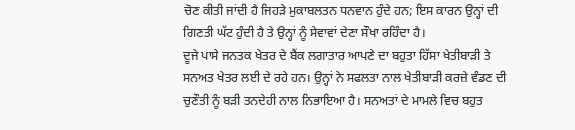ਚੋਣ ਕੀਤੀ ਜਾਂਦੀ ਹੈ ਜਿਹੜੇ ਮੁਕਾਬਲਤਨ ਧਨਵਾਨ ਹੁੰਦੇ ਹਨ; ਇਸ ਕਾਰਨ ਉਨ੍ਹਾਂ ਦੀ ਗਿਣਤੀ ਘੱਟ ਹੁੰਦੀ ਹੈ ਤੇ ਉਨ੍ਹਾਂ ਨੂੰ ਸੇਵਾਵਾਂ ਦੇਣਾ ਸੌਖਾ ਰਹਿੰਦਾ ਹੈ।
ਦੂਜੇ ਪਾਸੇ ਜਨਤਕ ਖੇਤਰ ਦੇ ਬੈਂਕ ਲਗਾਤਾਰ ਆਪਣੇ ਦਾ ਬਹੁਤਾ ਹਿੱਸਾ ਖੇਤੀਬਾੜੀ ਤੇ ਸਨਅਤ ਖੇਤਰ ਲਈ ਦੇ ਰਹੇ ਹਨ। ਉਨ੍ਹਾਂ ਨੇ ਸਫਲਤਾ ਨਾਲ ਖੇਤੀਬਾੜੀ ਕਰਜ਼ੇ ਵੰਡਣ ਦੀ ਚੁਣੌਤੀ ਨੂੰ ਬੜੀ ਤਨਦੇਹੀ ਨਾਲ ਨਿਭਾਇਆ ਹੈ। ਸਨਅਤਾਂ ਦੇ ਮਾਮਲੇ ਵਿਚ ਬਹੁਤ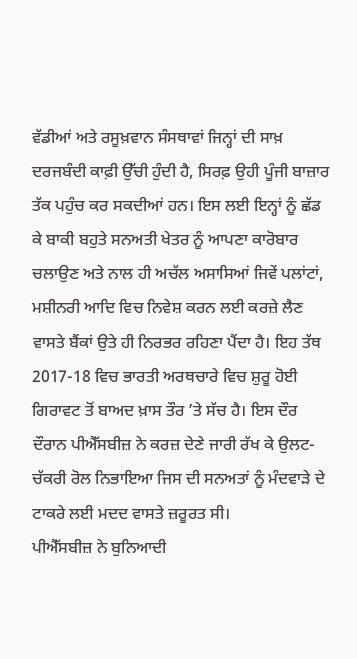ਵੱਡੀਆਂ ਅਤੇ ਰਸੂਖ਼ਵਾਨ ਸੰਸਥਾਵਾਂ ਜਿਨ੍ਹਾਂ ਦੀ ਸਾਖ਼ ਦਰਜਬੰਦੀ ਕਾਫ਼ੀ ਉੱਚੀ ਹੁੰਦੀ ਹੈ, ਸਿਰਫ਼ ਉਹੀ ਪੂੰਜੀ ਬਾਜ਼ਾਰ ਤੱਕ ਪਹੁੰਚ ਕਰ ਸਕਦੀਆਂ ਹਨ। ਇਸ ਲਈ ਇਨ੍ਹਾਂ ਨੂੰ ਛੱਡ ਕੇ ਬਾਕੀ ਬਹੁਤੇ ਸਨਅਤੀ ਖੇਤਰ ਨੂੰ ਆਪਣਾ ਕਾਰੋਬਾਰ ਚਲਾਉਣ ਅਤੇ ਨਾਲ ਹੀ ਅਚੱਲ ਅਸਾਸਿਆਂ ਜਿਵੇਂ ਪਲਾਂਟਾਂ, ਮਸ਼ੀਨਰੀ ਆਦਿ ਵਿਚ ਨਿਵੇਸ਼ ਕਰਨ ਲਈ ਕਰਜ਼ੇ ਲੈਣ ਵਾਸਤੇ ਬੈਂਕਾਂ ਉਤੇ ਹੀ ਨਿਰਭਰ ਰਹਿਣਾ ਪੈਂਦਾ ਹੈ। ਇਹ ਤੱਥ 2017-18 ਵਿਚ ਭਾਰਤੀ ਅਰਥਚਾਰੇ ਵਿਚ ਸ਼ੁਰੂ ਹੋਈ ਗਿਰਾਵਟ ਤੋਂ ਬਾਅਦ ਖ਼ਾਸ ਤੌਰ ’ਤੇ ਸੱਚ ਹੈ। ਇਸ ਦੌਰ ਦੌਰਾਨ ਪੀਐੱਸਬੀਜ਼ ਨੇ ਕਰਜ਼ ਦੇਣੇ ਜਾਰੀ ਰੱਖ ਕੇ ਉਲਟ-ਚੱਕਰੀ ਰੋਲ ਨਿਭਾਇਆ ਜਿਸ ਦੀ ਸਨਅਤਾਂ ਨੂੰ ਮੰਦਵਾੜੇ ਦੇ ਟਾਕਰੇ ਲਈ ਮਦਦ ਵਾਸਤੇ ਜ਼ਰੂਰਤ ਸੀ।
ਪੀਐੱਸਬੀਜ਼ ਨੇ ਬੁਨਿਆਦੀ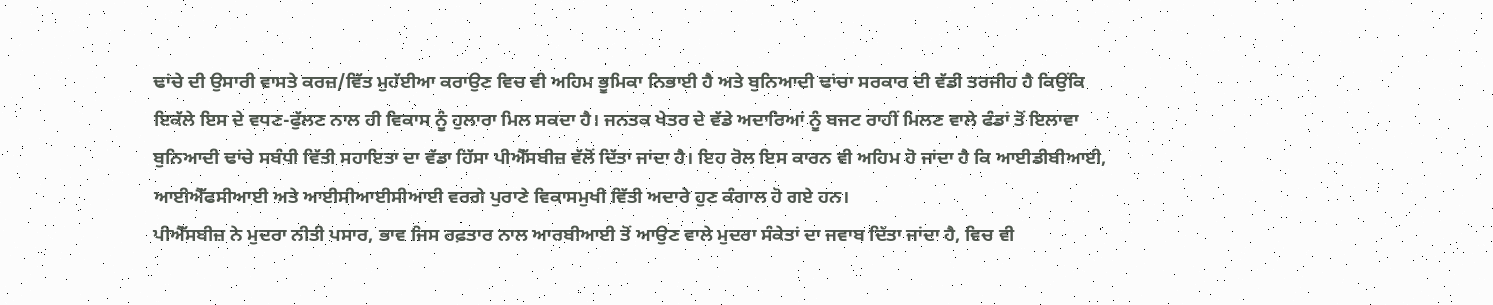ਢਾਂਚੇ ਦੀ ਉਸਾਰੀ ਵਾਸਤੇ ਕਰਜ਼/ਵਿੱਤ ਮੁਹੱਈਆ ਕਰਾਉਣ ਵਿਚ ਵੀ ਅਹਿਮ ਭੂਮਿਕਾ ਨਿਭਾਈ ਹੈ ਅਤੇ ਬੁਨਿਆਦੀ ਢਾਂਚਾ ਸਰਕਾਰ ਦੀ ਵੱਡੀ ਤਰਜੀਹ ਹੈ ਕਿਉਂਕਿ ਇਕੱਲੇ ਇਸ ਦੇ ਵਧਣ-ਫੁੱਲਣ ਨਾਲ ਹੀ ਵਿਕਾਸ ਨੂੰ ਹੁਲਾਰਾ ਮਿਲ ਸਕਦਾ ਹੈ। ਜਨਤਕ ਖੇਤਰ ਦੇ ਵੱਡੇ ਅਦਾਰਿਆਂ ਨੂੰ ਬਜਟ ਰਾਹੀਂ ਮਿਲਣ ਵਾਲੇ ਫੰਡਾਂ ਤੋਂ ਇਲਾਵਾ ਬੁਨਿਆਦੀ ਢਾਂਚੇ ਸਬੰਧੀ ਵਿੱਤੀ ਸਹਾਇਤਾ ਦਾ ਵੱਡਾ ਹਿੱਸਾ ਪੀਐੱਸਬੀਜ਼ ਵੱਲੋਂ ਦਿੱਤਾ ਜਾਂਦਾ ਹੈ। ਇਹ ਰੋਲ ਇਸ ਕਾਰਨ ਵੀ ਅਹਿਮ ਹੋ ਜਾਂਦਾ ਹੈ ਕਿ ਆਈਡੀਬੀਆਈ, ਆਈਐੱਫਸੀਆਈ ਅਤੇ ਆਈਸੀਆਈਸੀਆਈ ਵਰਗੇ ਪੁਰਾਣੇ ਵਿਕਾਸਮੁਖੀ ਵਿੱਤੀ ਅਦਾਰੇ ਹੁਣ ਕੰਗਾਲ ਹੋ ਗਏ ਹਨ।
ਪੀਐੱਸਬੀਜ਼ ਨੇ ਮੁਦਰਾ ਨੀਤੀ ਪਸਾਰ, ਭਾਵ ਜਿਸ ਰਫ਼ਤਾਰ ਨਾਲ ਆਰਬੀਆਈ ਤੋਂ ਆਉਣ ਵਾਲੇ ਮੁਦਰਾ ਸੰਕੇਤਾਂ ਦਾ ਜਵਾਬ ਦਿੱਤਾ ਜਾਂਦਾ ਹੈ, ਵਿਚ ਵੀ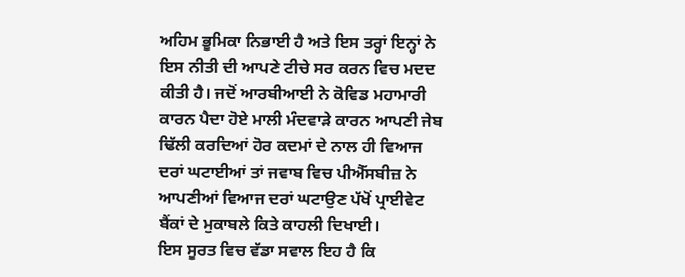ਅਹਿਮ ਭੂਮਿਕਾ ਨਿਭਾਈ ਹੈ ਅਤੇ ਇਸ ਤਰ੍ਹਾਂ ਇਨ੍ਹਾਂ ਨੇ ਇਸ ਨੀਤੀ ਦੀ ਆਪਣੇ ਟੀਚੇ ਸਰ ਕਰਨ ਵਿਚ ਮਦਦ ਕੀਤੀ ਹੈ। ਜਦੋਂ ਆਰਬੀਆਈ ਨੇ ਕੋਵਿਡ ਮਹਾਮਾਰੀ ਕਾਰਨ ਪੈਦਾ ਹੋਏ ਮਾਲੀ ਮੰਦਵਾੜੇ ਕਾਰਨ ਆਪਣੀ ਜੇਬ ਢਿੱਲੀ ਕਰਦਿਆਂ ਹੋਰ ਕਦਮਾਂ ਦੇ ਨਾਲ ਹੀ ਵਿਆਜ ਦਰਾਂ ਘਟਾਈਆਂ ਤਾਂ ਜਵਾਬ ਵਿਚ ਪੀਐੱਸਬੀਜ਼ ਨੇ ਆਪਣੀਆਂ ਵਿਆਜ ਦਰਾਂ ਘਟਾਉਣ ਪੱਖੋਂ ਪ੍ਰਾਈਵੇਟ ਬੈਂਕਾਂ ਦੇ ਮੁਕਾਬਲੇ ਕਿਤੇ ਕਾਹਲੀ ਦਿਖਾਈ।
ਇਸ ਸੂਰਤ ਵਿਚ ਵੱਡਾ ਸਵਾਲ ਇਹ ਹੈ ਕਿ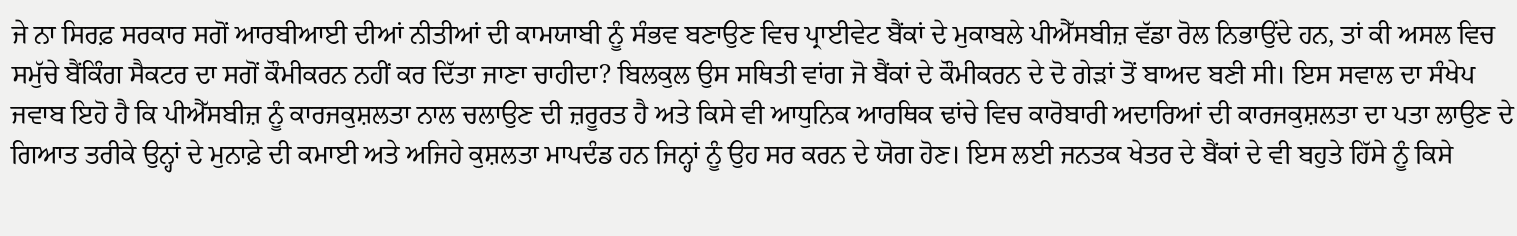ਜੇ ਨਾ ਸਿਰਫ਼ ਸਰਕਾਰ ਸਗੋਂ ਆਰਬੀਆਈ ਦੀਆਂ ਨੀਤੀਆਂ ਦੀ ਕਾਮਯਾਬੀ ਨੂੰ ਸੰਭਵ ਬਣਾਉਣ ਵਿਚ ਪ੍ਰਾਈਵੇਟ ਬੈਂਕਾਂ ਦੇ ਮੁਕਾਬਲੇ ਪੀਐੱਸਬੀਜ਼ ਵੱਡਾ ਰੋਲ ਨਿਭਾਉਂਦੇ ਹਨ, ਤਾਂ ਕੀ ਅਸਲ ਵਿਚ ਸਮੁੱਚੇ ਬੈਂਕਿੰਗ ਸੈਕਟਰ ਦਾ ਸਗੋਂ ਕੌਮੀਕਰਨ ਨਹੀਂ ਕਰ ਦਿੱਤਾ ਜਾਣਾ ਚਾਹੀਦਾ? ਬਿਲਕੁਲ ਉਸ ਸਥਿਤੀ ਵਾਂਗ ਜੋ ਬੈਂਕਾਂ ਦੇ ਕੌਮੀਕਰਨ ਦੇ ਦੋ ਗੇੜਾਂ ਤੋਂ ਬਾਅਦ ਬਣੀ ਸੀ। ਇਸ ਸਵਾਲ ਦਾ ਸੰਖੇਪ ਜਵਾਬ ਇਹੋ ਹੈ ਕਿ ਪੀਐੱਸਬੀਜ਼ ਨੂੰ ਕਾਰਜਕੁਸ਼ਲਤਾ ਨਾਲ ਚਲਾਉਣ ਦੀ ਜ਼ਰੂਰਤ ਹੈ ਅਤੇ ਕਿਸੇ ਵੀ ਆਧੁਨਿਕ ਆਰਥਿਕ ਢਾਂਚੇ ਵਿਚ ਕਾਰੋਬਾਰੀ ਅਦਾਰਿਆਂ ਦੀ ਕਾਰਜਕੁਸ਼ਲਤਾ ਦਾ ਪਤਾ ਲਾਉਣ ਦੇ ਗਿਆਤ ਤਰੀਕੇ ਉਨ੍ਹਾਂ ਦੇ ਮੁਨਾਫ਼ੇ ਦੀ ਕਮਾਈ ਅਤੇ ਅਜਿਹੇ ਕੁਸ਼ਲਤਾ ਮਾਪਦੰਡ ਹਨ ਜਿਨ੍ਹਾਂ ਨੂੰ ਉਹ ਸਰ ਕਰਨ ਦੇ ਯੋਗ ਹੋਣ। ਇਸ ਲਈ ਜਨਤਕ ਖੇਤਰ ਦੇ ਬੈਂਕਾਂ ਦੇ ਵੀ ਬਹੁਤੇ ਹਿੱਸੇ ਨੂੰ ਕਿਸੇ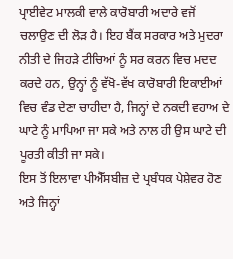ਪ੍ਰਾਈਵੇਟ ਮਾਲਕੀ ਵਾਲੇ ਕਾਰੋਬਾਰੀ ਅਦਾਰੇ ਵਜੋਂ ਚਲਾਉਣ ਦੀ ਲੋੜ ਹੈ। ਇਹ ਬੈਂਕ ਸਰਕਾਰ ਅਤੇ ਮੁਦਰਾ ਨੀਤੀ ਦੇ ਜਿਹੜੇ ਟੀਚਿਆਂ ਨੂੰ ਸਰ ਕਰਨ ਵਿਚ ਮਦਦ ਕਰਦੇ ਹਨ, ਉਨ੍ਹਾਂ ਨੂੰ ਵੱਖੋ-ਵੱਖ ਕਾਰੋਬਾਰੀ ਇਕਾਈਆਂ ਵਿਚ ਵੰਡ ਦੇਣਾ ਚਾਹੀਦਾ ਹੈ, ਜਿਨ੍ਹਾਂ ਦੇ ਨਕਦੀ ਵਹਾਅ ਦੇ ਘਾਟੇ ਨੂੰ ਮਾਪਿਆ ਜਾ ਸਕੇ ਅਤੇ ਨਾਲ ਹੀ ਉਸ ਘਾਟੇ ਦੀ ਪੂਰਤੀ ਕੀਤੀ ਜਾ ਸਕੇ।
ਇਸ ਤੋਂ ਇਲਾਵਾ ਪੀਐੱਸਬੀਜ਼ ਦੇ ਪ੍ਰਬੰਧਕ ਪੇਸ਼ੇਵਰ ਹੋਣ ਅਤੇ ਜਿਨ੍ਹਾਂ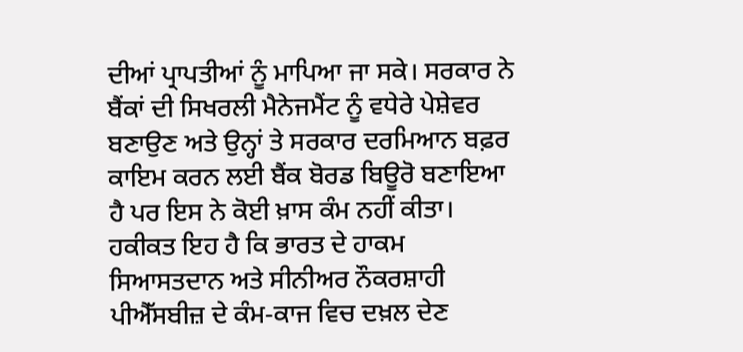ਦੀਆਂ ਪ੍ਰਾਪਤੀਆਂ ਨੂੰ ਮਾਪਿਆ ਜਾ ਸਕੇ। ਸਰਕਾਰ ਨੇ ਬੈਂਕਾਂ ਦੀ ਸਿਖਰਲੀ ਮੈਨੇਜਮੈਂਟ ਨੂੰ ਵਧੇਰੇ ਪੇਸ਼ੇਵਰ ਬਣਾਉਣ ਅਤੇ ਉਨ੍ਹਾਂ ਤੇ ਸਰਕਾਰ ਦਰਮਿਆਨ ਬਫ਼ਰ ਕਾਇਮ ਕਰਨ ਲਈ ਬੈਂਕ ਬੋਰਡ ਬਿਊਰੋ ਬਣਾਇਆ ਹੈ ਪਰ ਇਸ ਨੇ ਕੋਈ ਖ਼ਾਸ ਕੰਮ ਨਹੀਂ ਕੀਤਾ। ਹਕੀਕਤ ਇਹ ਹੈ ਕਿ ਭਾਰਤ ਦੇ ਹਾਕਮ ਸਿਆਸਤਦਾਨ ਅਤੇ ਸੀਨੀਅਰ ਨੌਕਰਸ਼ਾਹੀ ਪੀਐੱਸਬੀਜ਼ ਦੇ ਕੰਮ-ਕਾਜ ਵਿਚ ਦਖ਼ਲ ਦੇਣ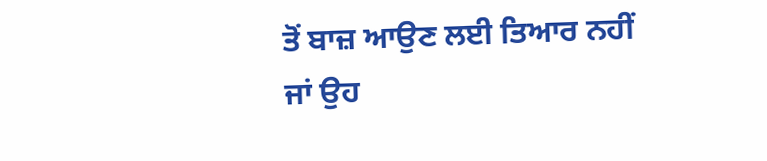ਤੋਂ ਬਾਜ਼ ਆਉਣ ਲਈ ਤਿਆਰ ਨਹੀਂ ਜਾਂ ਉਹ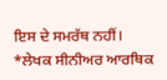ਇਸ ਦੇ ਸਮਰੱਥ ਨਹੀਂ।
*ਲੇਖਕ ਸੀਨੀਅਰ ਆਰਥਿਕ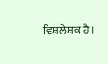ਵਿਸ਼ਲੇਸ਼ਕ ਹੈ।